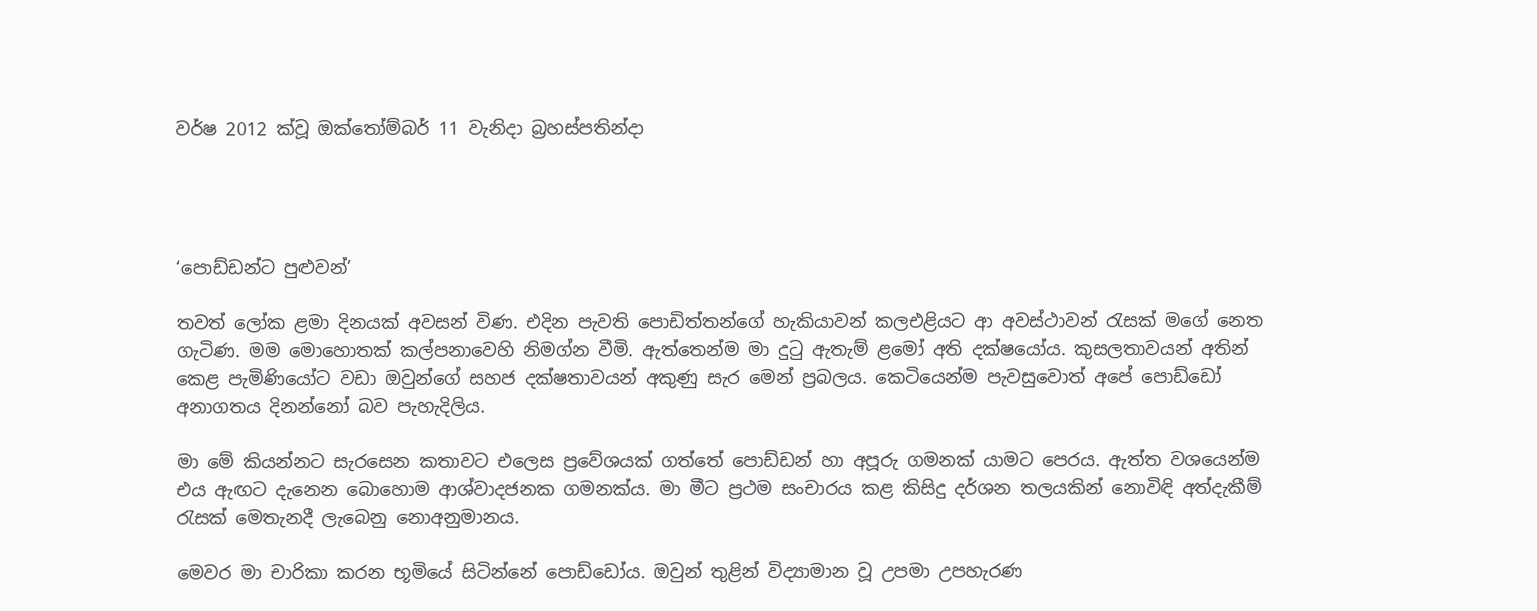වර්ෂ 2012 ක්වූ ඔක්තෝම්බර් 11 වැනිදා බ්‍රහස්පතින්දා




‘පොඩ්ඩන්ට පුළුවන්’

තවත් ලෝක ළමා දිනයක් අවසන් විණ. එදින පැවති පොඩිත්තන්ගේ හැකියාවන් කලඑළියට ආ අවස්ථාවන් රැසක් මගේ නෙත ගැටිණ. මම මොහොතක් කල්පනාවෙහි නිමග්න වීමි. ඇත්තෙන්ම මා දුටු ඇතැම් ළමෝ අති දක්ෂයෝය. කුසලතාවයන් අතින් කෙළ පැමිණියෝට වඩා ඔවුන්ගේ සහජ දක්ෂතාවයන් අකුණු සැර මෙන් ප්‍රබලය. කෙටියෙන්ම පැවසුවොත් අපේ පොඩ්ඩෝ අනාගතය දිනන්නෝ බව පැහැදිලිය.

මා මේ කියන්නට සැරසෙන කතාවට එලෙස ප්‍රවේශයක් ගත්තේ පොඩ්ඩන් හා අපූරු ගමනක් යාමට පෙරය. ඇත්ත වශයෙන්ම එය ඇඟට දැනෙන බොහොම ආශ්වාදජනක ගමනක්ය. මා මීට ප්‍රථම සංචාරය කළ කිසිදු දර්ශන තලයකින් නොවිඳි අත්දැකීම් රැසක් මෙතැනදී ලැබෙනු නොඅනුමානය.

මෙවර මා චාරිකා කරන භූමියේ සිටින්නේ පොඩ්ඩෝය. ඔවුන් තුළින් විද්‍යාමාන වූ උපමා උපහැරණ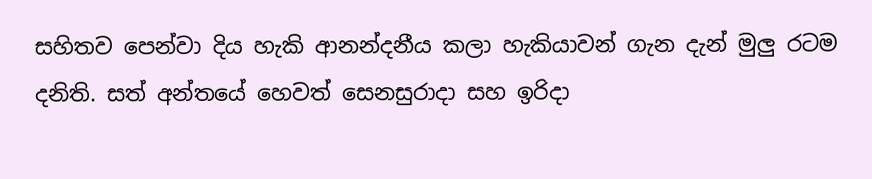සහිතව පෙන්වා දිය හැකි ආනන්දනීය කලා හැකියාවන් ගැන දැන් මුලු රටම දනිති. සත් අන්තයේ හෙවත් සෙනසුරාදා සහ ඉරිදා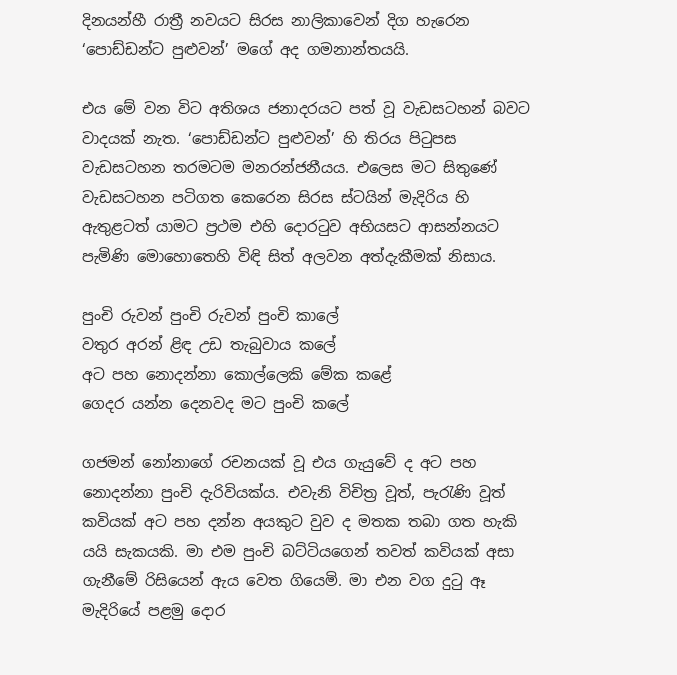දිනයන්හී රාත්‍රී නවයට සිරස නාලිකාවෙන් දිග හැරෙන ‘පොඩ්ඩන්ට පුළුවන්’ මගේ අද ගමනාන්තයයි.

එය මේ වන විට අතිශය ජනාදරයට පත් වූ වැඩසටහන් බවට වාදයක් නැත. ‘පොඩ්ඩන්ට පුළුවන්’ හි තිරය පිටුපස වැඩසටහන තරමටම මනරන්ජනීයය. එලෙස මට සිතුණේ වැඩසටහන පටිගත කෙරෙන සිරස ස්ටයින් මැදිරිය හි ඇතුළටත් යාමට ප්‍රථම එහි දොරටුව අභියසට ආසන්නයට පැමිණි මොහොතෙහි විඳි සිත් අලවන අත්දැකීමක් නිසාය.

පුංචි රුවන් පුංචි රුවන් පුංචි කාලේ
වතුර අරන් ළිඳ උඩ තැබුවාය කලේ
අට පහ නොදන්නා කොල්ලෙකි මේක කළේ
ගෙදර යන්න දෙනවද මට පුංචි කලේ

ගජමන් නෝනාගේ රචනයක් වූ එය ගැයුවේ ද අට පහ නොදන්නා පුංචි දැරිවියක්ය. එවැනි විචිත්‍ර වූත්, පැරැණි වූත් කවියක් අට පහ දන්න අයකුට වුව ද මතක තබා ගත හැකි යයි සැකයකි. මා එම පුංචි බට්ටියගෙන් තවත් කවියක් අසා ගැනීමේ රිසියෙන් ඇය වෙත ගියෙමි. මා එන වග දුටු ඈ මැදිරියේ පළමු දොර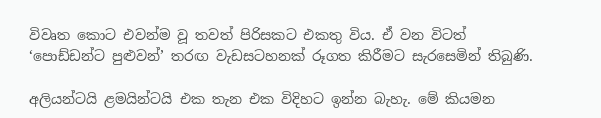විවෘත කොට එවන්ම වූ තවත් පිරිසකට එකතු විය. ඒ වන විටත් ‘පොඩ්ඩන්ට පුළුවන්’ තරඟ වැඩසටහනක් රූගත කිරීමට සැරසෙමින් තිබුණි.

අලියන්ටයි ළමයින්ටයි එක තැන එක විදිහට ඉන්න බැහැ. මේ කියමන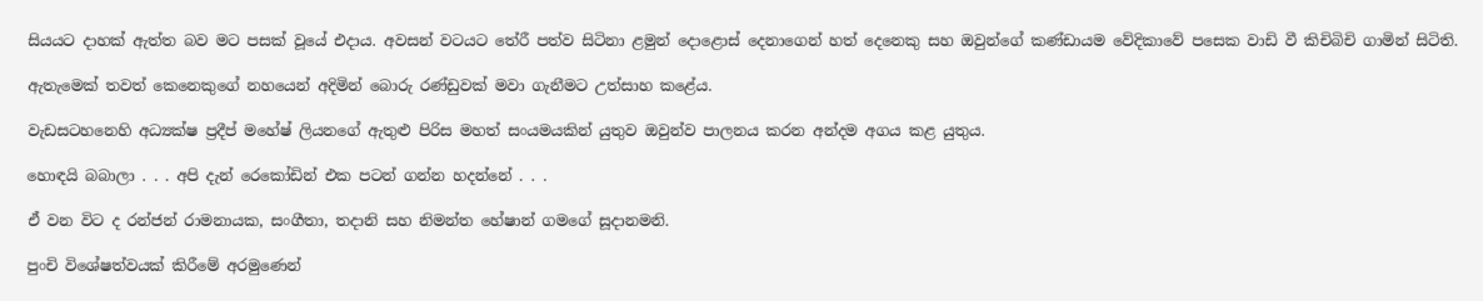සියයට දාහක් ඇත්ත බව මට පසක් වූයේ එදාය. අවසන් වටයට තේරී පත්ව සිටිනා ළමුන් දොළොස් දෙනාගෙන් හත් දෙනෙකු සහ ඔවුන්ගේ කණ්ඩායම වේදිකාවේ පසෙක වාඩි වී කිචිබිචි ගාමින් සිටිති.

ඇතැමෙක් තවත් කෙනෙකුගේ නහයෙන් අදිමින් බොරු රණ්ඩුවක් මවා ගැනීමට උත්සාහ කළේය.

වැඩසටහනෙහි අධ්‍යක්ෂ ප්‍රදීප් මහේෂ් ලියනගේ ඇතුළු පිරිස මහත් සංයමයකින් යුතුව ඔවුන්ව පාලනය කරන අන්දම අගය කළ යුතුය.

හොඳයි බබාලා . . . අපි දැන් රෙකෝඩින් එක පටන් ගන්න හදන්නේ . . .

ඒ වන විට ද රන්ජන් රාමනායක, සංගීතා, තදානි සහ නිමන්ත හේෂාන් ගමගේ සූදානමනි.

පුංචි විශේෂත්වයක් කිරීමේ අරමුණෙන්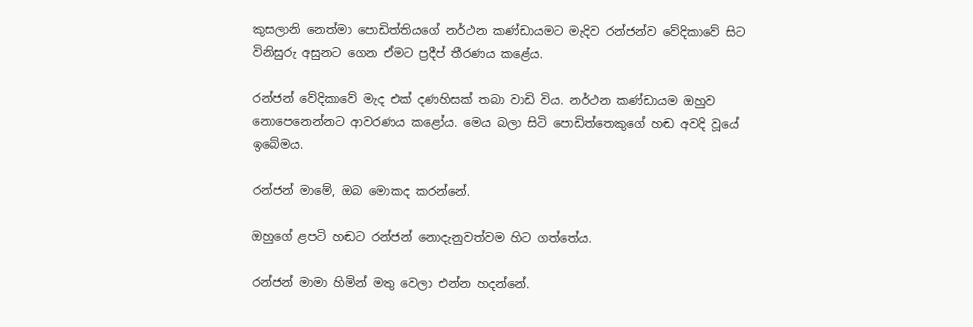කුසලානි නෙත්මා පොඩිත්තියගේ නර්ථන කණ්ඩායමට මැදිව රන්ජන්ව වේදිකාවේ සිට විනිසුරු අසුනට ගෙන ඒමට ප්‍රදීප් තීරණය කළේය.

රන්ජන් වේදිකාවේ මැද එක් දණහිසක් තබා වාඩි විය. නර්ථන කණ්ඩායම ඔහුව නොපෙනෙන්නට ආවරණය කළෝය. මෙය බලා සිටි පොඩිත්තෙකුගේ හඬ අවදි වූයේ ඉබේමය.

රන්ජන් මාමේ, ඔබ මොකද කරන්නේ.

ඔහුගේ ළපටි හඬට රන්ජන් නොදැනුවත්වම හිට ගත්තේය.

රන්ජන් මාමා හිමින් මතු වෙලා එන්න හදන්නේ.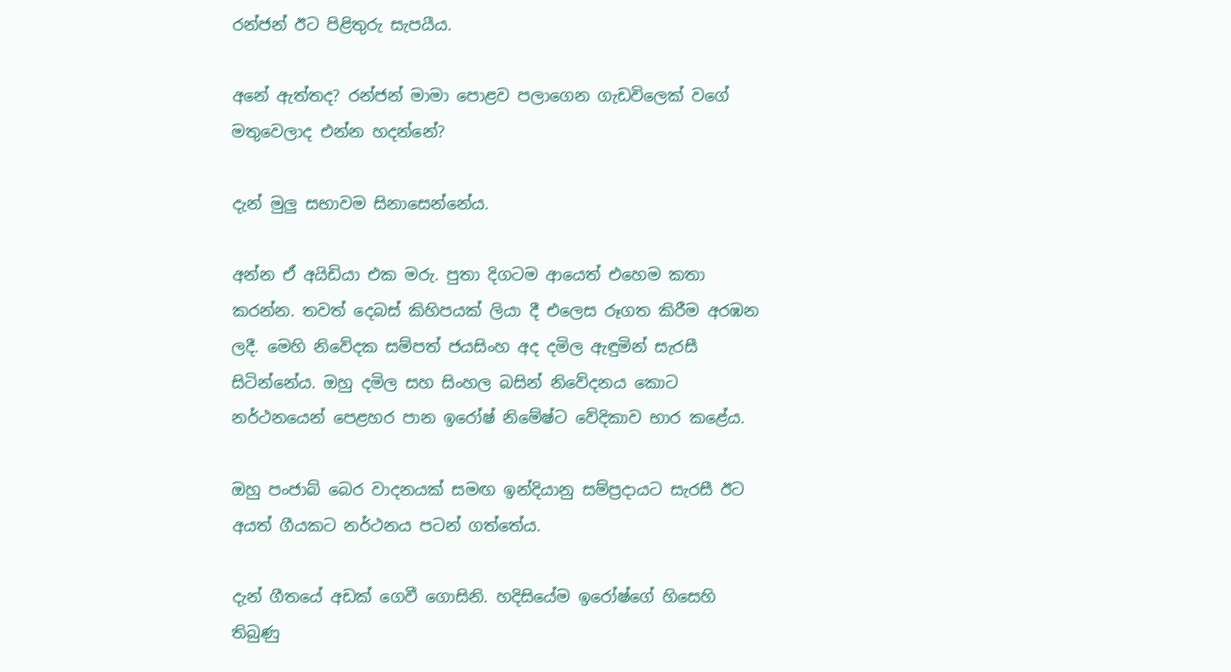රන්ජන් ඊට පිළිතුරු සැපයීය.

අනේ ඇත්තද? රන්ජන් මාමා පොළව පලාගෙන ගැඩවිලෙක් වගේ මතුවෙලාද එන්න හදන්නේ?

දැන් මුලු සභාවම සිනාසෙන්නේය.

අන්න ඒ අයිඩියා එක මරු. පුතා දිගටම ආයෙත් එහෙම කතා කරන්න. තවත් දෙබස් කිහිපයක් ලියා දී එලෙස රූගත කිරීම අරඹන ලදී. මෙහි නිවේදක සම්පත් ජයසිංහ අද දමිල ඇඳුමින් සැරසී සිටින්නේය. ඔහු දමිල සහ සිංහල බසින් නිවේදනය කොට නර්ථනයෙන් පෙළහර පාන ඉරෝෂ් නිමේෂ්ට වේදිකාව භාර කළේය.

ඔහු පංජාබ් බෙර වාදනයක් සමඟ ඉන්දියානු සම්ප්‍රදායට සැරසී ඊට අයත් ගීයකට නර්ථනය පටන් ගත්තේය.

දැන් ගීතයේ අඩක් ගෙවී ගොසිනි. හදිසියේම ඉරෝෂ්ගේ හිසෙහි තිබුණු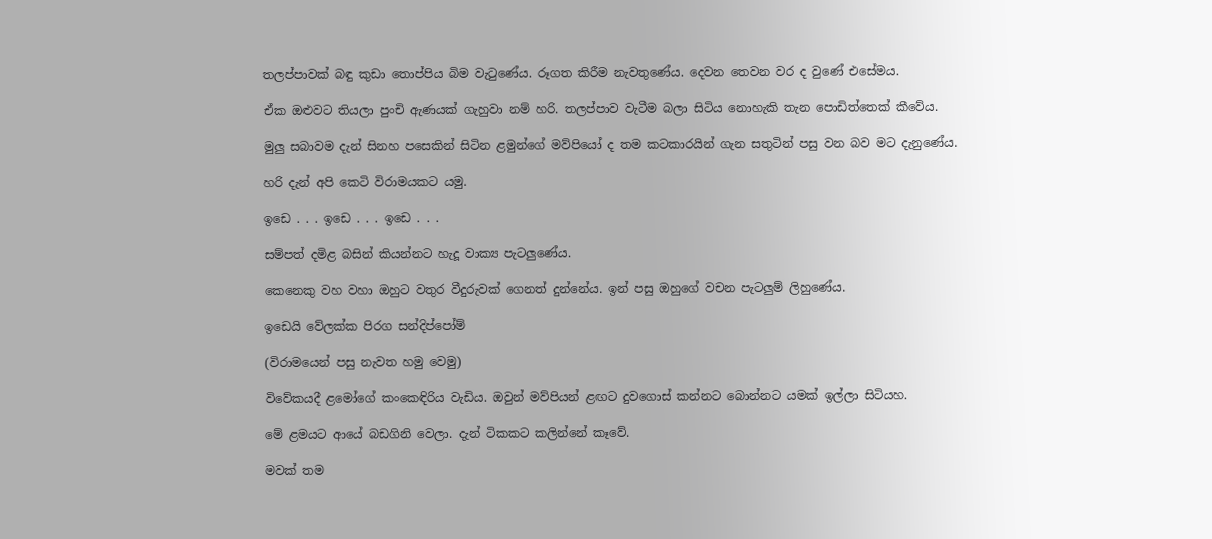තලප්පාවක් බඳු කුඩා තොප්පිය බිම වැටුණේය. රූගත කිරීම නැවතුණේය. දෙවන තෙවන වර ද වුණේ එසේමය.

ඒක ඔළුවට තියලා පුංචි ඇණයක් ගැහුවා නම් හරි. තලප්පාව වැටීම බලා සිටිය නොහැකි තැන පොඩිත්තෙක් කීවේය.

මුලු සබාවම දැන් සිනහ පසෙකින් සිටින ළමුන්ගේ මව්පියෝ ද තම කටකාරයින් ගැන සතුටින් පසු වන බව මට දැනුණේය.

හරි දැන් අපි කෙටි විරාමයකට යමු.

ඉඩෙ . . . ඉඩෙ . . . ඉඩෙ . . .

සම්පත් දමිළ බසින් කියන්නට හැදූ වාක්‍ය පැටලුණේය.

කෙනෙකු වහ වහා ඔහුට වතුර වීදුරුවක් ගෙනත් දුන්නේය. ඉන් පසු ඔහුගේ වචන පැටලුම් ලිහුණේය.

ඉඩෙයි වේලක්ක පිරග සන්දිප්පෝම්

(විරාමයෙන් පසු නැවත හමු වෙමු)

විවේකයදී ළමෝගේ කංකෙඳිරිය වැඩිය. ඔවුන් මව්පියන් ළඟට දුවගොස් කන්නට බොන්නට යමක් ඉල්ලා සිටියහ.

මේ ළමයට ආයේ බඩගිනි වෙලා. දැන් ටිකකට කලින්නේ කෑවේ.

මවක් තම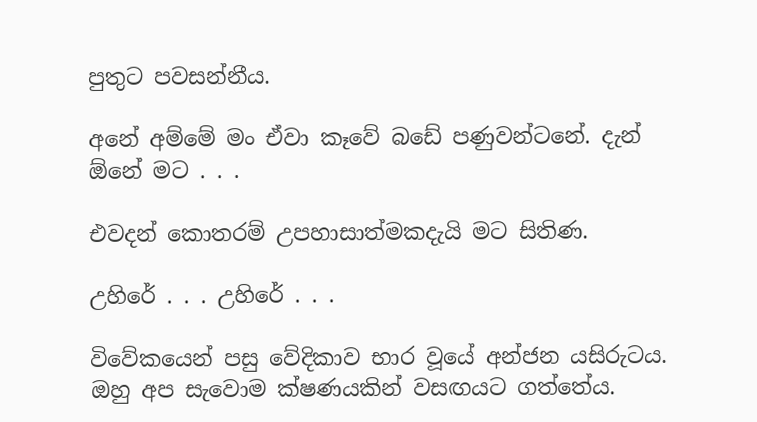පුතුට පවසන්නීය.

අනේ අම්මේ මං ඒවා කෑවේ බඩේ පණුවන්ටනේ. දැන් ඕනේ මට . . .

එවදන් කොතරම් උපහාසාත්මකදැයි මට සිතිණ.

උහිරේ . . . උහිරේ . . .

විවේකයෙන් පසු වේදිකාව භාර වූයේ අන්ජන යසිරුටය. ඔහු අප සැවොම ක්ෂණයකින් වසඟයට ගත්තේය.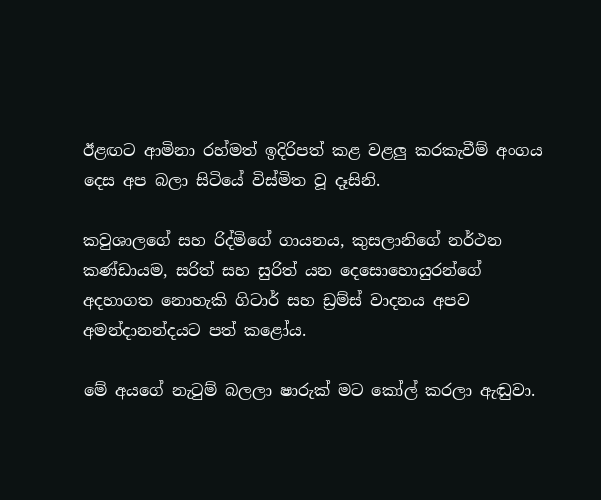ඊළඟට ආමිනා රහ්මත් ඉදිරිපත් කළ වළලු කරකැවීම් අංගය දෙස අප බලා සිටියේ විස්මිත වූ දෑසිනි.

කවුශාලගේ සහ රිද්මිගේ ගායනය, කුසලානිගේ නර්ථන කණ්ඩායම, සරිත් සහ සුරිත් යන දෙසොහොයුරන්ගේ අදහාගත නොහැකි ගිටාර් සහ ඩ්‍රම්ස් වාදනය අපව අමන්දානන්දයට පත් කළෝය.

මේ අයගේ නැටුම් බලලා ෂාරුක් මට කෝල් කරලා ඇඬුවා.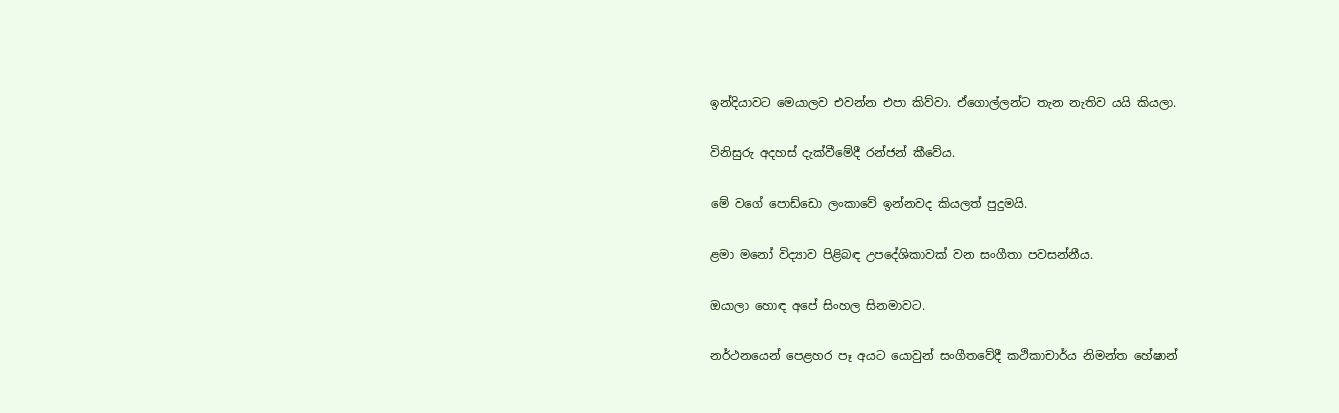ඉන්දියාවට මෙයාලව එවන්න එපා කිව්වා. ඒගොල්ලන්ට තැන නැතිව යයි කියලා.

විනිසුරු අදහස් දැක්වීමේදී රන්ජන් කීවේය.

මේ වගේ පොඩ්ඩො ලංකාවේ ඉන්නවද කියලත් පුදුමයි.

ළමා මනෝ විද්‍යාව පිළිබඳ උපදේශිකාවක් වන සංගීතා පවසන්නීය.

ඔයාලා හොඳ අපේ සිංහල සිනමාවට.

නර්ථනයෙන් පෙළහර පෑ අයට යොවුන් සංගීතවේදී කථිකාචාර්ය නිමන්ත හේෂාන්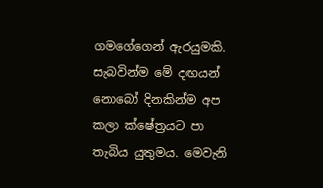ගමගේගෙන් ඇරයුමකි. සැබවින්ම මේ දඟයන් නොබෝ දිනකින්ම අප කලා ක්ෂේත්‍රයට පා තැබිය යුතුමය. මෙවැනි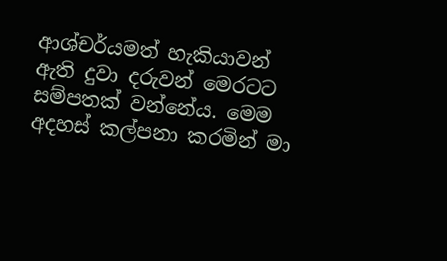ආශ්චර්යමත් හැකියාවන් ඇති දුවා දරුවන් මෙරටට සම්පතක් වන්නේය. මෙම අදහස් කල්පනා කරමින් මා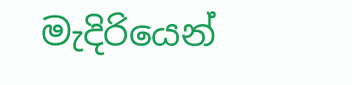මැදිරියෙන්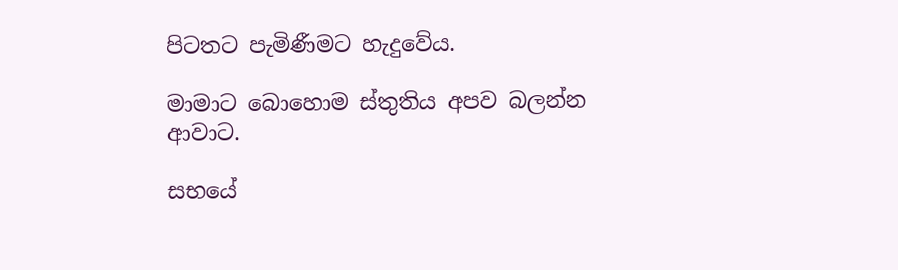පිටතට පැමිණීමට හැදුවේය.

මාමාට බොහොම ස්තුතිය අපව බලන්න ආවාට.

සභයේ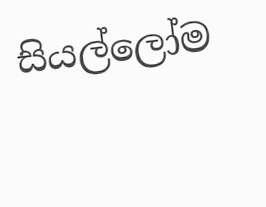සියල්ලෝම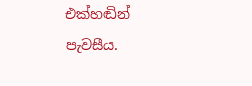එක්හඬින් පැවසීය.